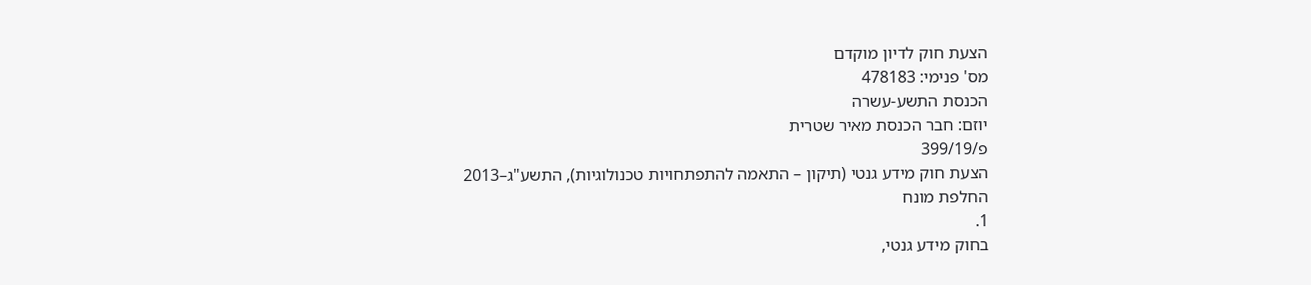הצעת חוק לדיון מוקדם
מס' פנימי: 478183
הכנסת התשע-עשרה
יוזם: חבר הכנסת מאיר שטרית
פ/399/19
הצעת חוק מידע גנטי (תיקון – התאמה להתפתחויות טכנולוגיות), התשע"ג–2013
החלפת מונח
1.
בחוק מידע גנטי,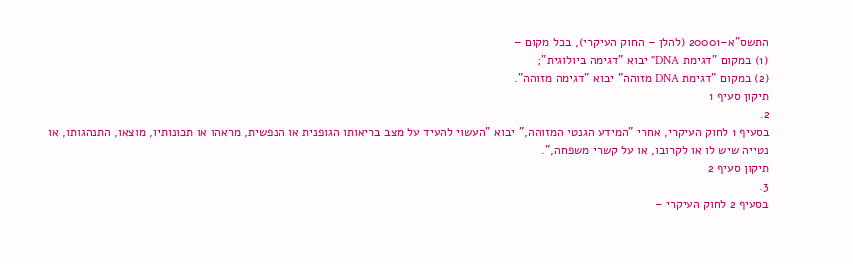התשס"א–20001 (להלן – החוק העיקרי), בכל מקום –
(1) במקום "דגימת DNA" יבוא "דגימה ביולוגית";
(2) במקום "דגימת DNA מזוהה" יבוא "דגימה מזוהה".
תיקון סעיף 1
2.
בסעיף 1 לחוק העיקרי, אחרי "המידע הגנטי המזוהה," יבוא "העשוי להעיד על מצב בריאותו הגופנית או הנפשית, מראהו או תכונותיו, מוצאו, התנהגותו, או נטייה שיש לו או לקרובו, או על קשרי משפחה,".
תיקון סעיף 2
3.
בסעיף 2 לחוק העיקרי –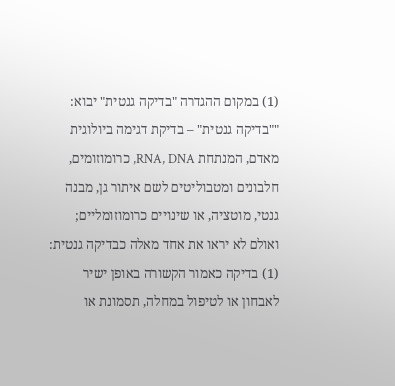(1) במקום ההגדרה "בדיקה גנטית" יבוא:
""בדיקה גנטית" – בדיקת דגימה ביולוגית מאדם, המנתחת RNA, DNA, כרומוזומים, חלבונים ומטבוליטים לשם איתור גן, מבנה גנטי, מוטציה, או שינויים כרומוזומליים; ואולם לא יראו את אחד מאלה כבדיקה גנטית:
(1) בדיקה כאמור הקשורה באופן ישיר לאבחון או לטיפול במחלה, תסמונת או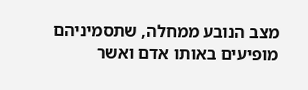מצב הנובע ממחלה, שתסמיניהם מופיעים באותו אדם ואשר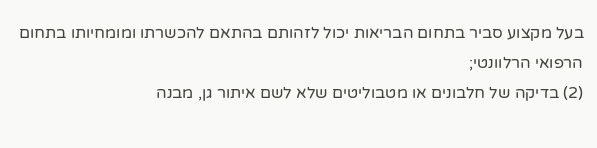בעל מקצוע סביר בתחום הבריאות יכול לזהותם בהתאם להכשרתו ומומחיותו בתחום הרפואי הרלוונטי;
(2) בדיקה של חלבונים או מטבוליטים שלא לשם איתור גן, מבנה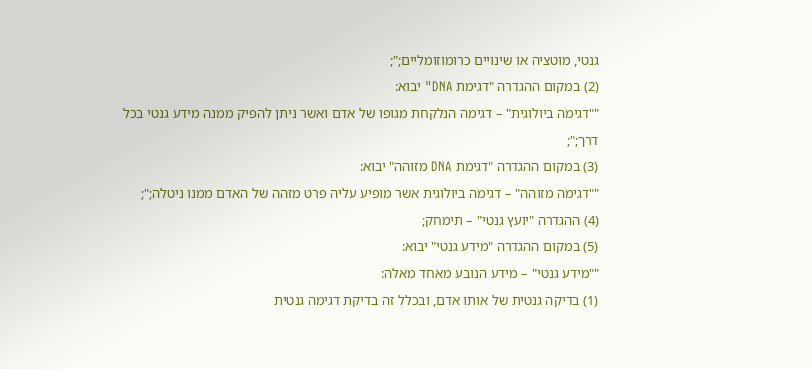גנטי, מוטציה או שינויים כרומוזומליים;";
(2) במקום ההגדרה "דגימת DNA" יבוא:
""דגימה ביולוגית" – דגימה הנלקחת מגופו של אדם ואשר ניתן להפיק ממנה מידע גנטי בכל דרך;";
(3) במקום ההגדרה "דגימת DNA מזוהה" יבוא:
""דגימה מזוהה" – דגימה ביולוגית אשר מופיע עליה פרט מזהה של האדם ממנו ניטלה;";
(4) ההגדרה "יועץ גנטי" – תימחק;
(5) במקום ההגדרה "מידע גנטי" יבוא:
""מידע גנטי" – מידע הנובע מאחד מאלה:
(1) בדיקה גנטית של אותו אדם, ובכלל זה בדיקת דגימה גנטית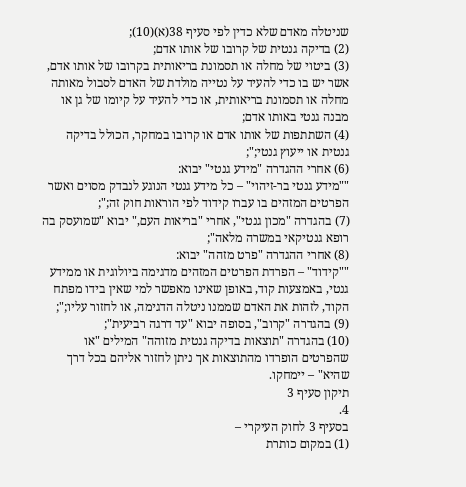שניטלה מאדם שלא כדין לפי סעיף 38(א)(10);
(2) בדיקה גנטית של קרובו של אותו אדם;
(3) ביטוי של מחלה או תסמונת בריאותית בקרובו של אותו אדם, אשר יש בו כדי להעיד על נטייה מולדת של האדם לסבול מאותה מחלה או תסמונת בריאותית, או כדי להעיד על קיומו של גן או מבנה גנטי באותו אדם;
(4) השתתפות של אותו אדם או קרובו במחקר, הכולל בדיקה גנטית או ייעוץ גנטי;";
(6) אחרי ההגדרה "מידע גנטי" יבוא:
""מידע גנטי בר-זיהוי" – כל מידע גנטי הנוגע לנבדק מסוים ואשר הפרטים המזהים בו עברו קידוד לפי הוראות חוק זה;";
(7) בהגדרה "מכון גנטי", אחרי "בריאות העם," יבוא "שמועסק בה רופא גנטיקאי במשרה מלאה";
(8) אחרי ההגדרה "פרט מזהה" יבוא:
""קידוד" – הפרדת הפרטים המזהים מדגימה ביולוגית או ממידע גנטי, באמצעות קוד, באופן שאינו מאפשר למי שאין בידו מפתח הקוד, לזהות את האדם שממנו ניטלה הדגימה, או לחזור עליו;";
(9) בהגדרה "קרוב", בסופה יבוא "עד דרגה רביעית";
(10) בהגדרה "תוצאות בדיקה גנטית מזוהה" המילים "או שהפרטים הופרדו מהתוצאות אך ניתן לחזור אליהם בכל דרך שהיא" – יימחקו.
תיקון סעיף 3
4.
בסעיף 3 לחוק העיקרי –
(1) במקום כותרת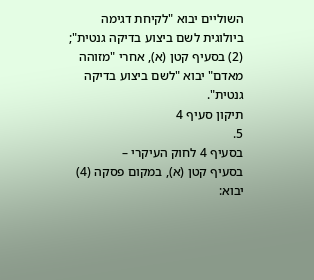השוליים יבוא "לקיחת דגימה ביולוגית לשם ביצוע בדיקה גנטית";
(2) בסעיף קטן (א), אחרי "מזוהה מאדם" יבוא "לשם ביצוע בדיקה גנטית".
תיקון סעיף 4
5.
בסעיף 4 לחוק העיקרי –
בסעיף קטן (א), במקום פסקה (4) יבוא: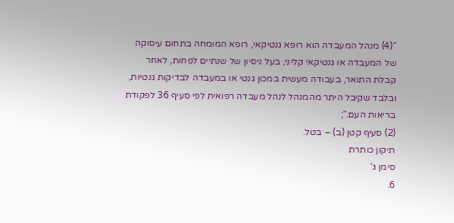"(4) מנהל המעבדה הוא רופא גנטיקאי, רופא המומחה בתחום עיסוקה של המעבדה או גנטיקאי קליני, בעל ניסיון של שנתיים לפחות, לאחר קבלת התואר, בעבודה מעשית במכון גנטי או במעבדה לבדיקות גנטיות, ובלבד שקיבל היתר מהמנהל לנהל מעבדה רפואית לפי סעיף 36 לפקודת בריאות העם.";
(2) סעיף קטן (ב) – בטל.
תיקון כותרת
סימן ג'
6.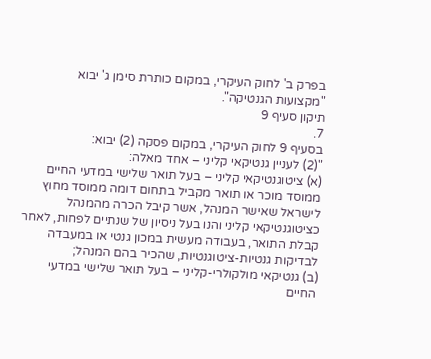בפרק ב' לחוק העיקרי, במקום כותרת סימן ג' יבוא "מקצועות הגנטיקה".
תיקון סעיף 9
7.
בסעיף 9 לחוק העיקרי, במקום פסקה (2) יבוא:
"(2) לעניין גנטיקאי קליני – אחד מאלה:
(א) ציטוגנטיקאי קליני – בעל תואר שלישי במדעי החיים ממוסד מוכר או תואר מקביל בתחום דומה ממוסד מחוץ לישראל שאישר המנהל, אשר קיבל הכרה מהמנהל כציטוגנטיקאי קליני והנו בעל ניסיון של שנתיים לפחות, לאחר קבלת התואר, בעבודה מעשית במכון גנטי או במעבדה לבדיקות גנטיות-ציטוגנטיות, שהכיר בהם המנהל;
(ב) גנטיקאי מולקולרי-קליני – בעל תואר שלישי במדעי החיים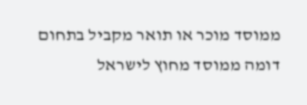ממוסד מוכר או תואר מקביל בתחום דומה ממוסד מחוץ לישראל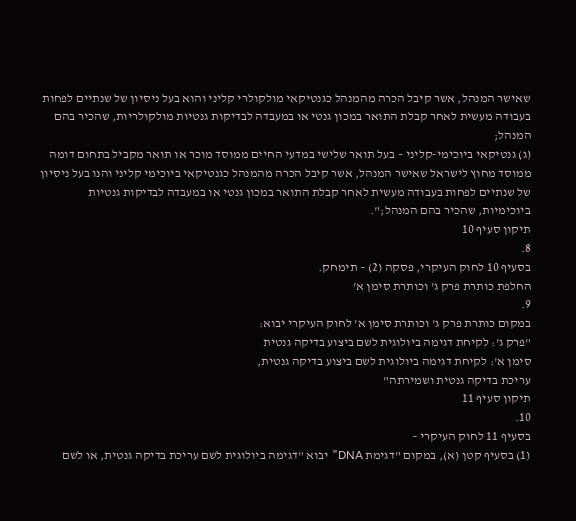שאישר המנהל, אשר קיבל הכרה מהמנהל כגנטיקאי מולקולרי קליני והוא בעל ניסיון של שנתיים לפחות בעבודה מעשית לאחר קבלת התואר במכון גנטי או במעבדה לבדיקות גנטיות מולקולריות, שהכיר בהם המנהל;
(ג) גנטיקאי ביוכימי-קליני – בעל תואר שלישי במדעי החיים ממוסד מוכר או תואר מקביל בתחום דומה ממוסד מחוץ לישראל שאישר המנהל, אשר קיבל הכרה מהמנהל כגנטיקאי ביוכימי קליני והנו בעל ניסיון של שנתיים לפחות בעבודה מעשית לאחר קבלת התואר במכון גנטי או במעבדה לבדיקות גנטיות ביוכימיות, שהכיר בהם המנהל;".
תיקון סעיף 10
8.
בסעיף 10 לחוק העיקרי, פסקה (2) – תימחק.
החלפת כותרת פרק ג' וכותרת סימן א'
9.
במקום כותרת פרק ג' וכותרת סימן א' לחוק העיקרי יבוא:
"פרק ג': לקיחת דגימה ביולוגית לשם ביצוע בדיקה גנטית
סימן א': לקיחת דגימה ביולוגית לשם ביצוע בדיקה גנטית,
עריכת בדיקה גנטית ושמירתה"
תיקון סעיף 11
10.
בסעיף 11 לחוק העיקרי –
(1) בסעיף קטן (א), במקום "דגימת DNA" יבוא "דגימה ביולוגית לשם עריכת בדיקה גנטית, או לשם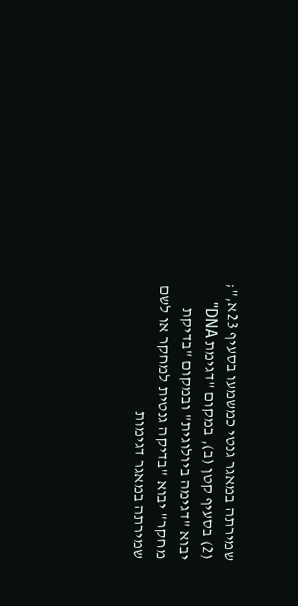שמירתה במאגר גנטי כמשמעו בסעיף 23א,";
(2) בסעיף קטן (ב), במקום "דגימת DNA" יבוא "דגימה ביולוגית" ובמקום "בדיקת מחקר" יבוא "בדיקה גנטית למחקר או לשם שמירתה במאגר דגימות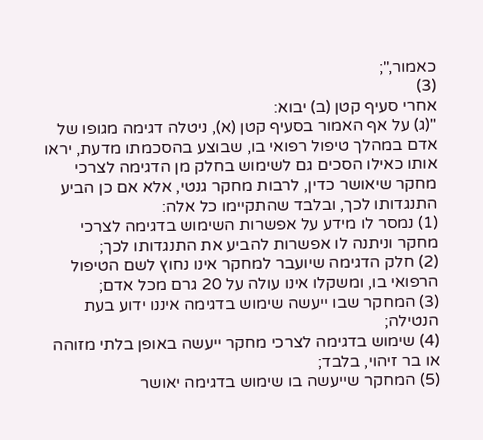כאמור,";
(3)
אחרי סעיף קטן (ב) יבוא:
"(ג) על אף האמור בסעיף קטן (א), ניטלה דגימה מגופו של אדם במהלך טיפול רפואי בו, שבוצע בהסכמתו מדעת, יראו אותו כאילו הסכים גם לשימוש בחלק מן הדגימה לצרכי מחקר שיאושר כדין, לרבות מחקר גנטי, אלא אם כן הביע התנגדותו לכך, ובלבד שהתקיימו כל אלה:
(1) נמסר לו מידע על אפשרות השימוש בדגימה לצרכי מחקר וניתנה לו אפשרות להביע את התנגדותו לכך;
(2) חלק הדגימה שיועבר למחקר אינו נחוץ לשם הטיפול הרפואי בו, ומשקלו אינו עולה על 20 גרם מכל אדם;
(3) המחקר שבו ייעשה שימוש בדגימה איננו ידוע בעת הנטילה;
(4) שימוש בדגימה לצרכי מחקר ייעשה באופן בלתי מזוהה או בר זיהוי, בלבד;
(5) המחקר שייעשה בו שימוש בדגימה יאושר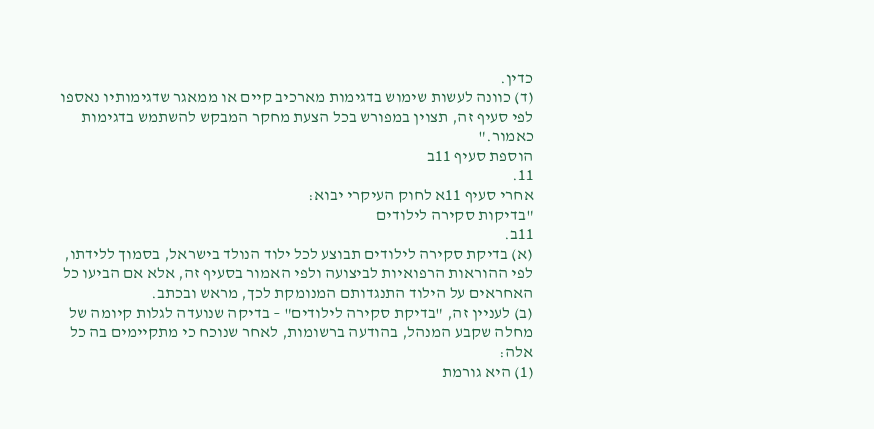כדין.
(ד) כוונה לעשות שימוש בדגימות מארכיב קיים או ממאגר שדגימותיו נאספו לפי סעיף זה, תצוין במפורש בכל הצעת מחקר המבקש להשתמש בדגימות כאמור."
הוספת סעיף 11ב
11.
אחרי סעיף 11א לחוק העיקרי יבוא:
"בדיקות סקירה לילודים
11ב.
(א) בדיקת סקירה לילודים תבוצע לכל ילוד הנולד בישראל, בסמוך ללידתו, לפי ההוראות הרפואיות לביצועה ולפי האמור בסעיף זה, אלא אם הביעו כל האחראים על הילוד התנגדותם המנומקת לכך, מראש ובכתב.
(ב) לעניין זה, "בדיקת סקירה לילודים" – בדיקה שנועדה לגלות קיומה של מחלה שקבע המנהל, בהודעה ברשומות, לאחר שנוכח כי מתקיימים בה כל אלה:
(1) היא גורמת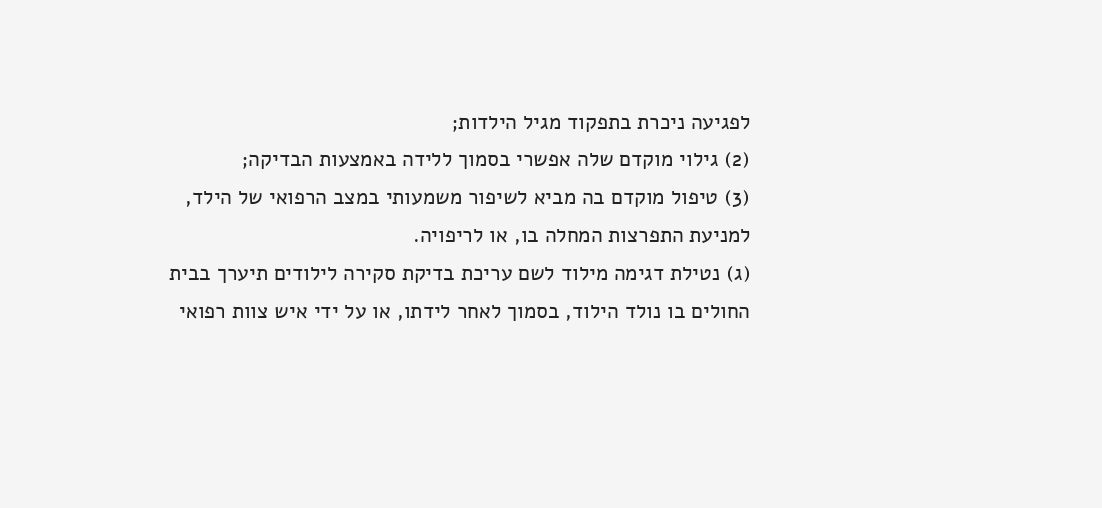לפגיעה ניכרת בתפקוד מגיל הילדות;
(2) גילוי מוקדם שלה אפשרי בסמוך ללידה באמצעות הבדיקה;
(3) טיפול מוקדם בה מביא לשיפור משמעותי במצב הרפואי של הילד, למניעת התפרצות המחלה בו, או לריפויה.
(ג) נטילת דגימה מילוד לשם עריכת בדיקת סקירה לילודים תיערך בבית החולים בו נולד הילוד, בסמוך לאחר לידתו, או על ידי איש צוות רפואי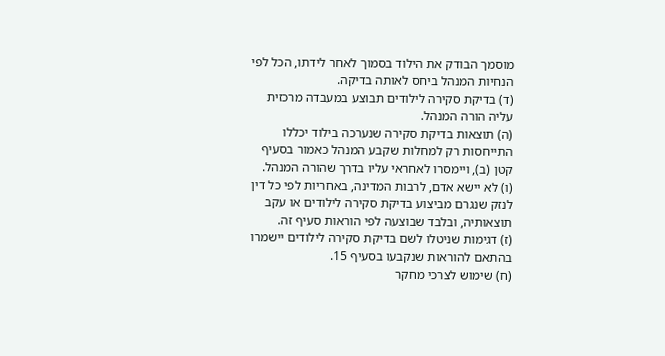מוסמך הבודק את הילוד בסמוך לאחר לידתו, הכל לפי הנחיות המנהל ביחס לאותה בדיקה.
(ד) בדיקת סקירה לילודים תבוצע במעבדה מרכזית עליה הורה המנהל.
(ה) תוצאות בדיקת סקירה שנערכה בילוד יכללו התייחסות רק למחלות שקבע המנהל כאמור בסעיף קטן (ב), ויימסרו לאחראי עליו בדרך שהורה המנהל.
(ו) לא יישא אדם, לרבות המדינה, באחריות לפי כל דין לנזק שנגרם מביצוע בדיקת סקירה לילודים או עקב תוצאותיה, ובלבד שבוצעה לפי הוראות סעיף זה.
(ז) דגימות שניטלו לשם בדיקת סקירה לילודים יישמרו בהתאם להוראות שנקבעו בסעיף 15.
(ח) שימוש לצרכי מחקר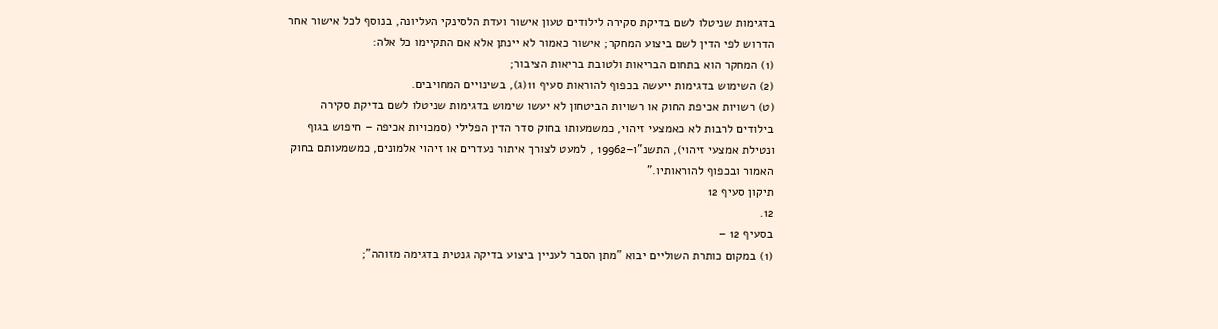בדגימות שניטלו לשם בדיקת סקירה לילודים טעון אישור ועדת הלסינקי העליונה, בנוסף לכל אישור אחר הדרוש לפי הדין לשם ביצוע המחקר; אישור כאמור לא יינתן אלא אם התקיימו כל אלה:
(1) המחקר הוא בתחום הבריאות ולטובת בריאות הציבור;
(2) השימוש בדגימות ייעשה בכפוף להוראות סעיף 11(ג), בשינויים המחויבים.
(ט) רשויות אכיפת החוק או רשויות הביטחון לא יעשו שימוש בדגימות שניטלו לשם בדיקת סקירה בילודים לרבות לא כאמצעי זיהוי, כמשמעותו בחוק סדר הדין הפלילי (סמכויות אכיפה – חיפוש בגוף ונטילת אמצעי זיהוי), התשנ"ו–19962 , למעט לצורך איתור נעדרים או זיהוי אלמונים, כמשמעותם בחוק האמור ובכפוף להוראותיו."
תיקון סעיף 12
12.
בסעיף 12 –
(1) במקום כותרת השוליים יבוא "מתן הסבר לעניין ביצוע בדיקה גנטית בדגימה מזוהה";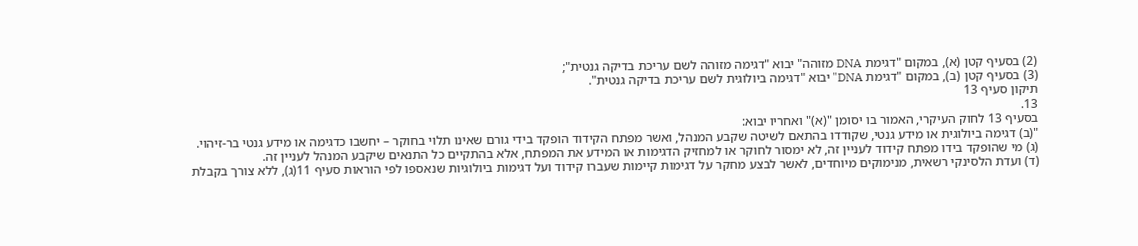(2) בסעיף קטן (א), במקום "דגימת DNA מזוהה" יבוא "דגימה מזוהה לשם עריכת בדיקה גנטית";
(3) בסעיף קטן (ב), במקום "דגימת DNA" יבוא "דגימה ביולוגית לשם עריכת בדיקה גנטית".
תיקון סעיף 13
13.
בסעיף 13 לחוק העיקרי, האמור בו יסומן "(א)" ואחריו יבוא:
"(ב) דגימה ביולוגית או מידע גנטי, שקודדו בהתאם לשיטה שקבע המנהל, ואשר מפתח הקידוד הופקד בידי גורם שאינו תלוי בחוקר – יחשבו כדגימה או מידע גנטי בר-זיהוי.
(ג) מי שהופקד בידו מפתח קידוד לעניין זה, לא ימסור לחוקר או למחזיק הדגימות או המידע את המפתח, אלא בהתקיים כל התנאים שיקבע המנהל לעניין זה.
(ד) ועדת הלסינקי רשאית, מנימוקים מיוחדים, לאשר לבצע מחקר על דגימות קיימות שעברו קידוד ועל דגימות ביולוגיות שנאספו לפי הוראות סעיף 11(ג), ללא צורך בקבלת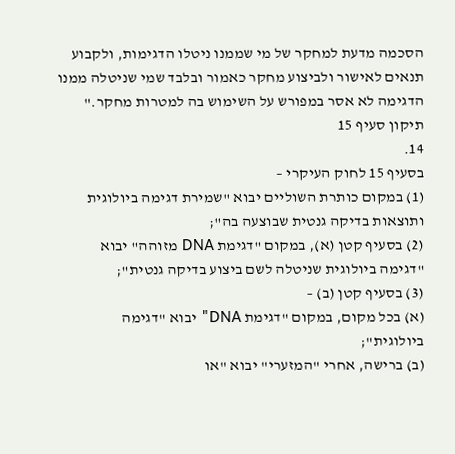הסכמה מדעת למחקר של מי שממנו ניטלו הדגימות, ולקבוע תנאים לאישור ולביצוע מחקר כאמור ובלבד שמי שניטלה ממנו הדגימה לא אסר במפורש על השימוש בה למטרות מחקר."
תיקון סעיף 15
14.
בסעיף 15 לחוק העיקרי –
(1) במקום כותרת השוליים יבוא "שמירת דגימה ביולוגית ותוצאות בדיקה גנטית שבוצעה בה";
(2) בסעיף קטן (א), במקום "דגימת DNA מזוהה" יבוא "דגימה ביולוגית שניטלה לשם ביצוע בדיקה גנטית";
(3) בסעיף קטן (ב) –
(א) בכל מקום, במקום "דגימת DNA" יבוא "דגימה ביולוגית";
(ב) ברישה, אחרי "המזערי" יבוא "או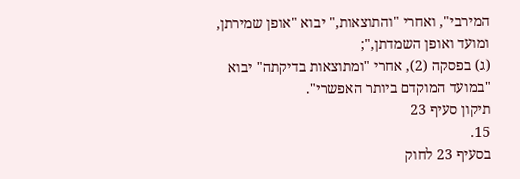המירבי", ואחרי "והתוצאות," יבוא "אופן שמירתן, ומועד ואופן השמדתן,";
(ג) בפסקה (2), אחרי "ומתוצאות בדיקתה" יבוא "במועד המוקדם ביותר האפשרי".
תיקון סעיף 23
15.
בסעיף 23 לחוק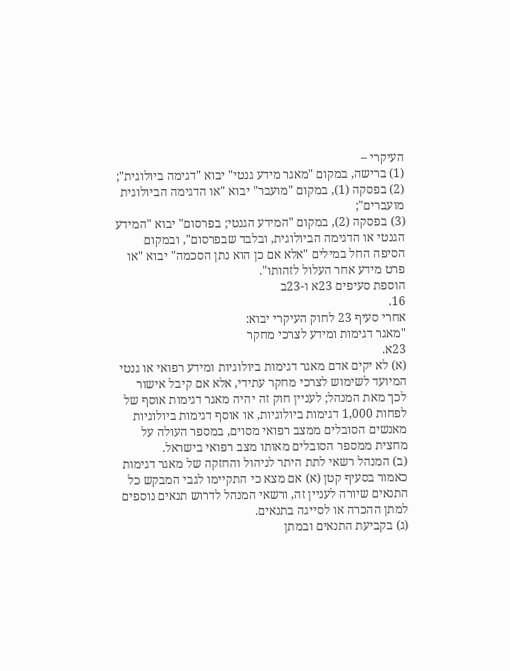העיקרי –
(1) ברישה, במקום "מאגר מידע גנטי" יבוא "דגימה ביולוגית";
(2) בפסקה (1), במקום "מועבר" יבוא "או הדגימה הביולוגית מועברים";
(3) בפסקה (2), במקום "המידע הגנטי; בפרסום" יבוא "המידע הגנטי או הדגימה הביולוגית, ובלבד שבפרסום", ובמקום הסיפה החל במילים "אלא אם כן הוא נתן הסכמה" יבוא "או פרט מידע אחר העלול לזהותו".
הוספת סעיפים 23א ו-23ב
16.
אחרי סעיף 23 לחוק העיקרי יבוא:
"מאגר דגימות ומידע לצרכי מחקר
23א.
(א) לא יקים אדם מאגר דגימות ביולוגיות ומידע רפואי או גנטי המיועד לשימוש לצרכי מחקר עתידי, אלא אם קיבל אישור לכך מאת המנהל; לעניין חוק זה יהיה מאגר דגימות אוסף של לפחות 1,000 דגימות ביולוגיות, או אוסף דגימות ביולוגיות מאנשים הסובלים ממצב רפואי מסוים, במספר העולה על מחצית ממספר הסובלים מאותו מצב רפואי בישראל.
(ב) המנהל רשאי לתת היתר לניהול והחזקה של מאגר דגימות כאמור בסעיף קטן (א) אם מצא כי התקיימו לגבי המבקש כל התנאים שיורה לעניין זה, ורשאי המנהל לדרוש תנאים נוספים למתן ההכרה או לסייגה בתנאים.
(ג) בקביעת התנאים ובמתן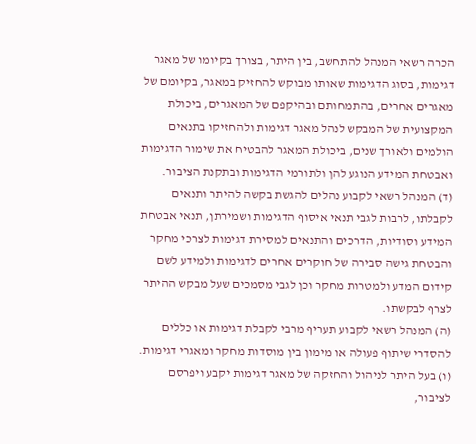הכרה רשאי המנהל להתחשב, בין היתר, בצורך בקיומו של מאגר דגימות, בסוג הדגימות שאותו מבוקש להחזיק במאגר, בקיומם של מאגרים אחרים, בהתמחותם ובהיקפם של המאגרים, ביכולת המקצועית של המבקש לנהל מאגר דגימות ולהחזיקו בתנאים הולמים ולאורך שנים, ביכולת המאגר להבטיח את שימור הדגימות ואבטחת המידע הנוגע להן ולתורמי הדגימות ובתקנת הציבור.
(ד) המנהל רשאי לקבוע נהלים להגשת בקשה להיתר ותנאים לקבלתו, לרבות לגבי תנאי איסוף הדגימות ושמירתן, תנאי אבטחת המידע וסודיות, הדרכים והתנאים למסירת דגימות לצרכי מחקר והבטחת גישה סבירה של חוקרים אחרים לדגימות ולמידע לשם קידום המדע ולמטרות מחקר וכן לגבי מסמכים שעל מבקש ההיתר לצרף לבקשתו.
(ה) המנהל רשאי לקבוע תעריף מרבי לקבלת דגימות או כללים להסדרי שיתוף פעולה או מימון בין מוסדות מחקר ומאגרי דגימות.
(ו) בעל היתר לניהול והחזקה של מאגר דגימות יקבע ויפרסם לציבור,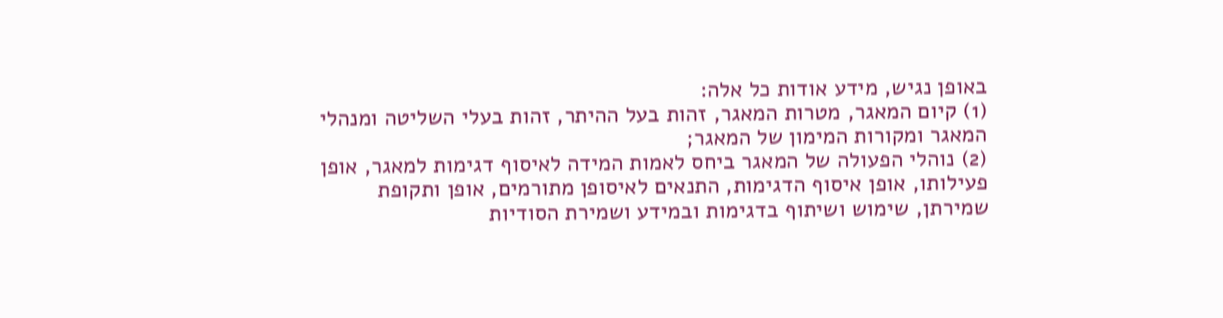באופן נגיש, מידע אודות כל אלה:
(1) קיום המאגר, מטרות המאגר, זהות בעל ההיתר, זהות בעלי השליטה ומנהלי המאגר ומקורות המימון של המאגר;
(2) נוהלי הפעולה של המאגר ביחס לאמות המידה לאיסוף דגימות למאגר, אופן פעילותו, אופן איסוף הדגימות, התנאים לאיסופן מתורמים, אופן ותקופת שמירתן, שימוש ושיתוף בדגימות ובמידע ושמירת הסודיות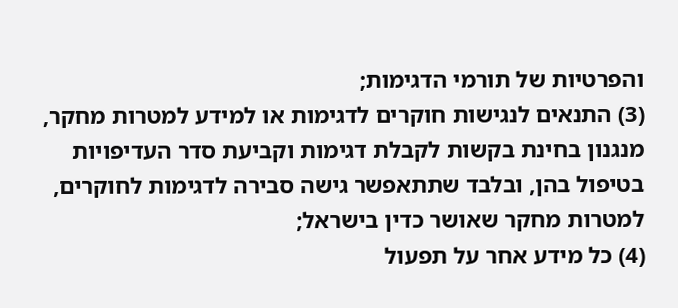והפרטיות של תורמי הדגימות;
(3) התנאים לנגישות חוקרים לדגימות או למידע למטרות מחקר, מנגנון בחינת בקשות לקבלת דגימות וקביעת סדר העדיפויות בטיפול בהן, ובלבד שתתאפשר גישה סבירה לדגימות לחוקרים, למטרות מחקר שאושר כדין בישראל;
(4) כל מידע אחר על תפעול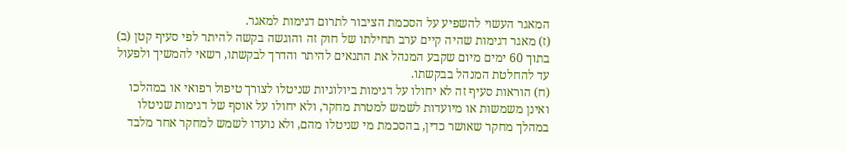המאגר העשוי להשפיע על הסכמת הציבור לתרום דגימות למאגר.
(ז) מאגר דגימות שהיה קיים ערב תחילתו של חוק זה והוגשה בקשה להיתר לפי סעיף קטן (ב) בתוך 60 ימים מיום שקבע המנהל את התנאים להיתר והדרך לבקשתו, רשאי להמשיך ולפעול עד להחלטת המנהל בבקשתו.
(ח) הוראות סעיף זה לא יחולו על דגימות ביולוגיות שניטלו לצורך טיפול רפואי או במהלכו ואינן משמשות או מיועדות לשמש למטרת מחקר, ולא יחולו על אוסף של דגימות שניטלו במהלך מחקר שאושר כדין, בהסכמת מי שניטלו מהם, ולא נועדו לשמש למחקר אחר מלבד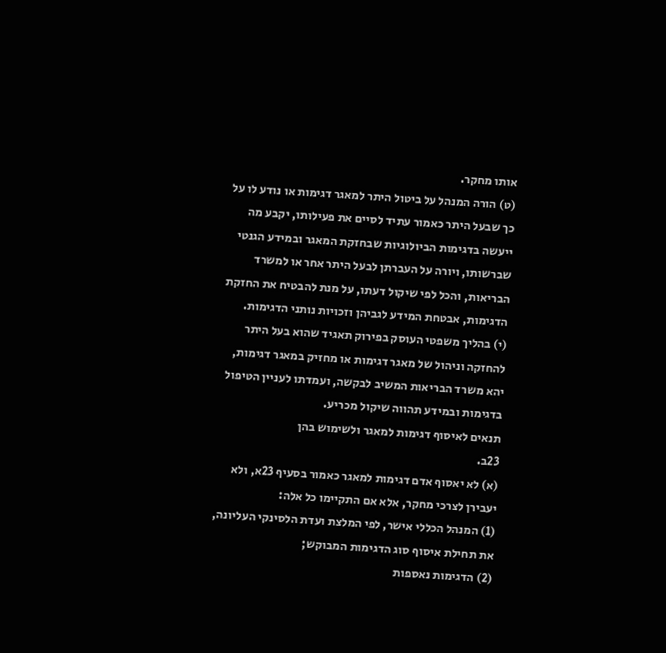אותו מחקר.
(ט) הורה המנהל על ביטול היתר למאגר דגימות או נודע לו על כך שבעל היתר כאמור עתיד לסיים את פעילותו, יקבע מה ייעשה בדגימות הביולוגיות שבחזקת המאגר ובמידע הגנטי שברשותו, ויורה על העברתן לבעל היתר אחר או למשרד הבריאות, והכל לפי שיקול דעתו, על מנת להבטיח את החזקת הדגימות, אבטחת המידע לגביהן וזכויות נותני הדגימות.
(י) בהליך משפטי העוסק בפירוק תאגיד שהוא בעל היתר להחזקה וניהול של מאגר דגימות או מחזיק במאגר דגימות, יהא משרד הבריאות המשיב לבקשה, ועמדתו לעניין הטיפול בדגימות ובמידע תהווה שיקול מכריע.
תנאים לאיסוף דגימות למאגר ולשימוש בהן
23ב.
(א) לא יאסוף אדם דגימות למאגר כאמור בסעיף 23א, ולא יעבירן לצרכי מחקר, אלא אם התקיימו כל אלה:
(1) המנהל הכללי אישר, לפי המלצת ועדת הלסינקי העליונה, את תחילת איסוף סוג הדגימות המבוקש;
(2) הדגימות נאספות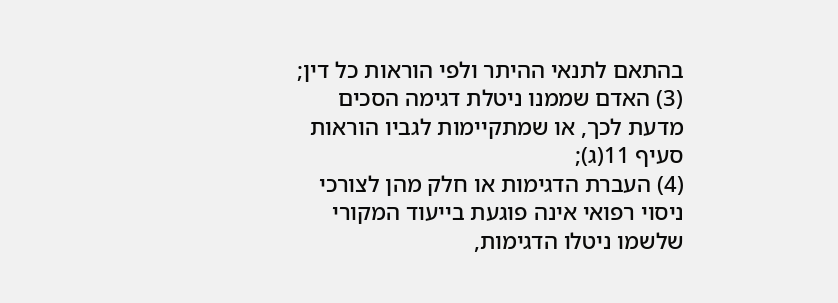בהתאם לתנאי ההיתר ולפי הוראות כל דין;
(3) האדם שממנו ניטלת דגימה הסכים מדעת לכך, או שמתקיימות לגביו הוראות סעיף 11(ג);
(4) העברת הדגימות או חלק מהן לצורכי ניסוי רפואי אינה פוגעת בייעוד המקורי שלשמו ניטלו הדגימות,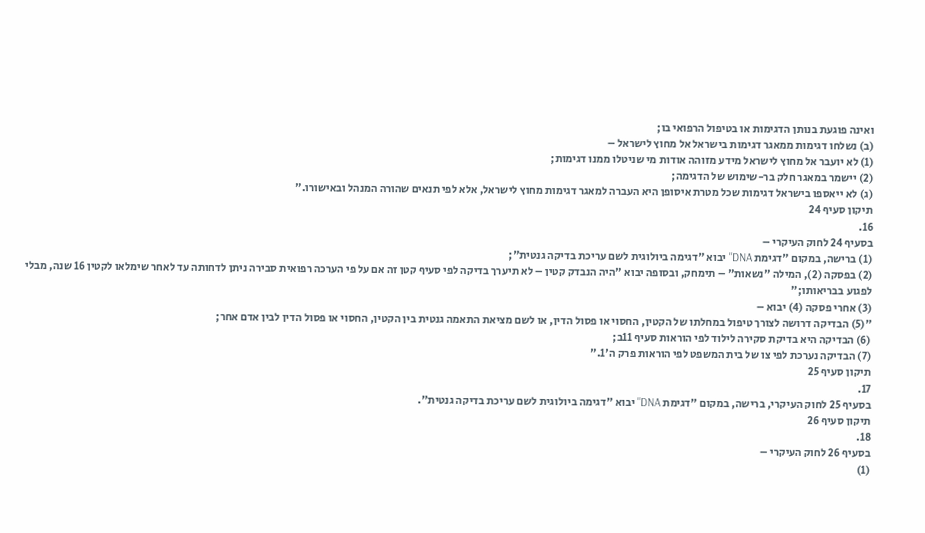ואינה פוגעת בנותן הדגימות או בטיפול הרפואי בו;
(ב) נשלחו דגימות ממאגר דגימות בישראל אל מחוץ לישראל –
(1) לא יועבר אל מחוץ לישראל מידע מזוהה אודות מי שניטלו ממנו דגימות;
(2) יישמר במאגר חלק בר-שימוש של הדגימה;
(ג) לא ייאספו בישראל דגימות שכל מטרת איסופן היא העברה למאגר דגימות מחוץ לישראל, אלא לפי תנאים שהורה המנהל ובאישורו."
תיקון סעיף 24
16.
בסעיף 24 לחוק העיקרי –
(1) ברישה, במקום "דגימת DNA" יבוא "דגימה ביולוגית לשם עריכת בדיקה גנטית";
(2) בפסקה (2), המילה "נשאות" – תימחק, ובסופה יבוא "היה הנבדק קטין – לא תיערך בדיקה לפי סעיף קטן זה אם על פי הערכה רפואית סבירה ניתן לדחותה עד לאחר שימלאו לקטין 16 שנה, מבלי לפגוע בבריאותו;"
(3) אחרי פסקה (4) יבוא –
"(5) הבדיקה דרושה לצורך טיפול במחלתו של הקטין, החסוי או פסול הדין, או לשם מציאת התאמה גנטית בין הקטין, החסוי או פסול הדין לבין אדם אחר;
(6) הבדיקה היא בדיקת סקירה לילוד לפי הוראות סעיף 11ב;
(7) הבדיקה נערכת לפי צו של בית המשפט לפי הוראות פרק ה'1."
תיקון סעיף 25
17.
בסעיף 25 לחוק העיקרי, ברישה, במקום "דגימת DNA" יבוא "דגימה ביולוגית לשם עריכת בדיקה גנטית".
תיקון סעיף 26
18.
בסעיף 26 לחוק העיקרי –
(1)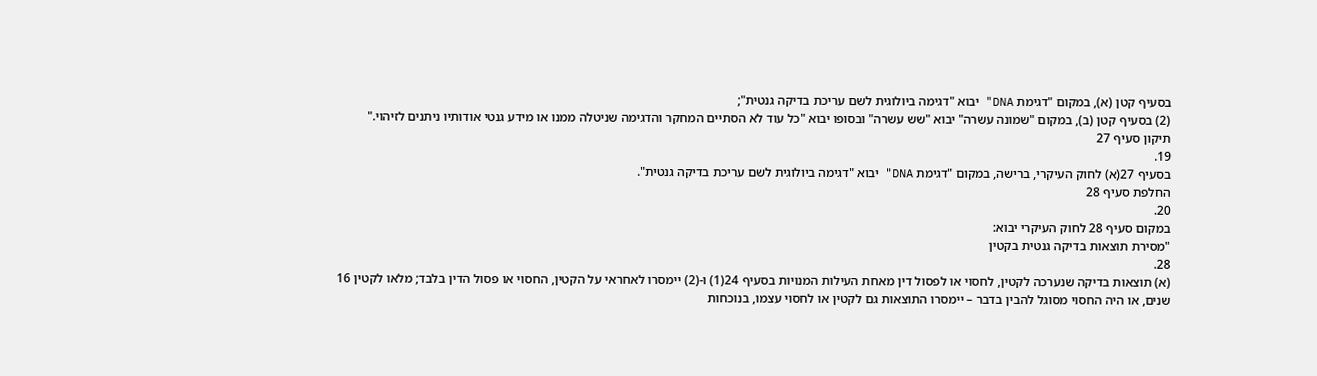בסעיף קטן (א), במקום "דגימת DNA" יבוא "דגימה ביולוגית לשם עריכת בדיקה גנטית";
(2) בסעיף קטן (ב), במקום "שמונה עשרה" יבוא "שש עשרה" ובסופו יבוא "כל עוד לא הסתיים המחקר והדגימה שניטלה ממנו או מידע גנטי אודותיו ניתנים לזיהוי."
תיקון סעיף 27
19.
בסעיף 27(א) לחוק העיקרי, ברישה, במקום "דגימת DNA" יבוא "דגימה ביולוגית לשם עריכת בדיקה גנטית".
החלפת סעיף 28
20.
במקום סעיף 28 לחוק העיקרי יבוא:
"מסירת תוצאות בדיקה גנטית בקטין
28.
(א) תוצאות בדיקה שנערכה לקטין, לחסוי או לפסול דין מאחת העילות המנויות בסעיף 24(1) ו-(2) יימסרו לאחראי על הקטין, החסוי או פסול הדין בלבד; מלאו לקטין 16 שנים, או היה החסוי מסוגל להבין בדבר – יימסרו התוצאות גם לקטין או לחסוי עצמו, בנוכחות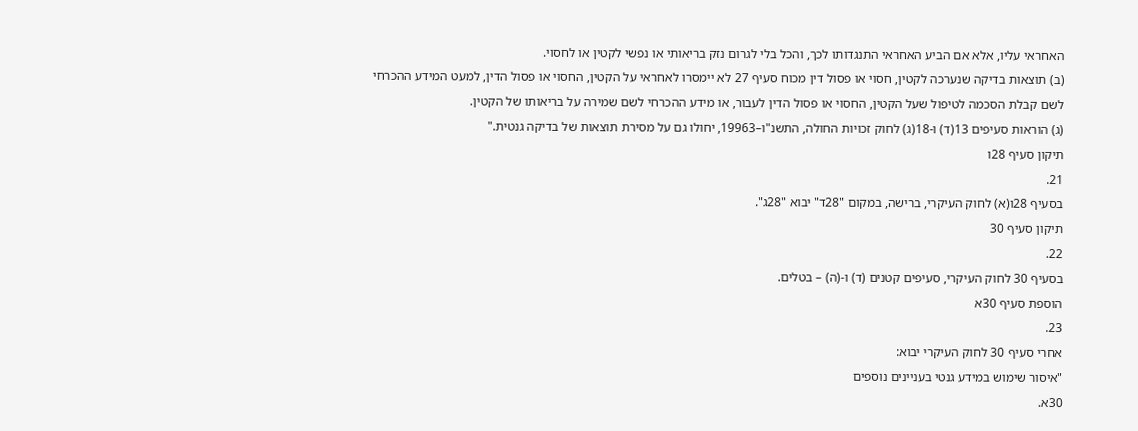האחראי עליו, אלא אם הביע האחראי התנגדותו לכך, והכל בלי לגרום נזק בריאותי או נפשי לקטין או לחסוי.
(ב) תוצאות בדיקה שנערכה לקטין, חסוי או פסול דין מכוח סעיף 27 לא יימסרו לאחראי על הקטין, החסוי או פסול הדין, למעט המידע ההכרחי לשם קבלת הסכמה לטיפול שעל הקטין, החסוי או פסול הדין לעבור, או מידע ההכרחי לשם שמירה על בריאותו של הקטין.
(ג) הוראות סעיפים 13(ד) ו-18(ג) לחוק זכויות החולה, התשנ"ו–19963, יחולו גם על מסירת תוצאות של בדיקה גנטית."
תיקון סעיף 28ו
21.
בסעיף 28ו(א) לחוק העיקרי, ברישה, במקום "28ד" יבוא "28ג".
תיקון סעיף 30
22.
בסעיף 30 לחוק העיקרי, סעיפים קטנים (ד) ו-(ה) – בטלים.
הוספת סעיף 30א
23.
אחרי סעיף 30 לחוק העיקרי יבוא:
"איסור שימוש במידע גנטי בעניינים נוספים
30א.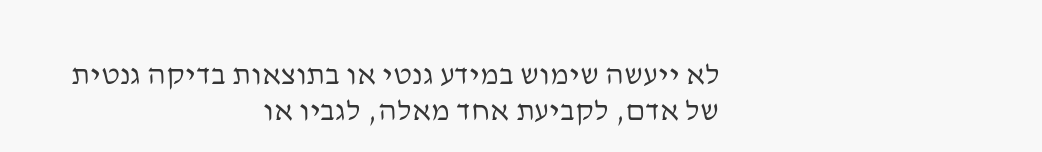לא ייעשה שימוש במידע גנטי או בתוצאות בדיקה גנטית של אדם, לקביעת אחד מאלה, לגביו או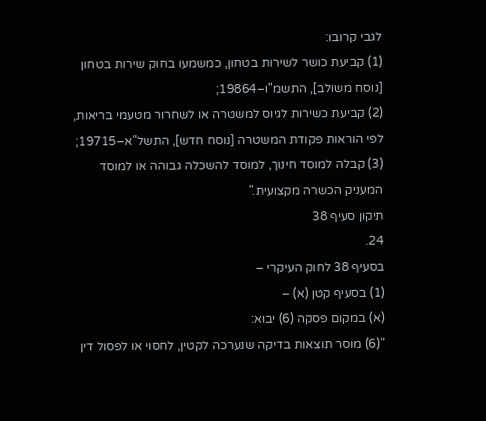לגבי קרובו:
(1) קביעת כושר לשירות בטחון, כמשמעו בחוק שירות בטחון [נוסח משולב], התשמ"ו–19864;
(2) קביעת כשירות לגיוס למשטרה או לשחרור מטעמי בריאות, לפי הוראות פקודת המשטרה [נוסח חדש], התשל"א–19715;
(3) קבלה למוסד חינוך, למוסד להשכלה גבוהה או למוסד המעניק הכשרה מקצועית."
תיקון סעיף 38
24.
בסעיף 38 לחוק העיקרי –
(1) בסעיף קטן (א) –
(א) במקום פסקה (6) יבוא:
"(6) מוסר תוצאות בדיקה שנערכה לקטין, לחסוי או לפסול דין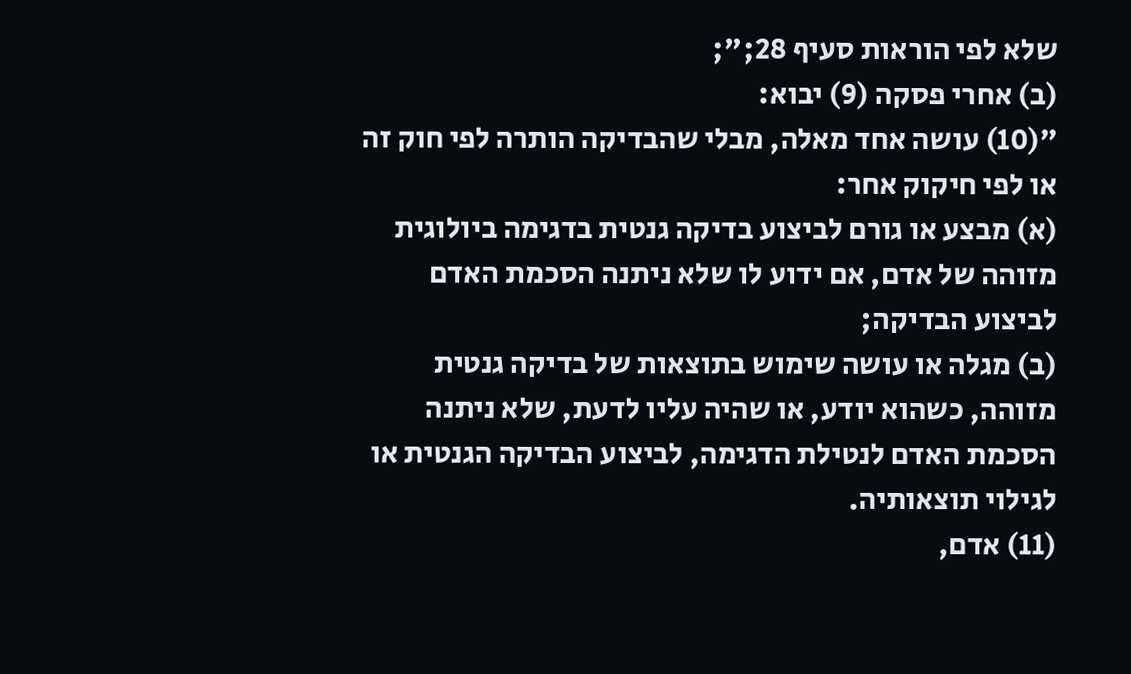שלא לפי הוראות סעיף 28;";
(ב) אחרי פסקה (9) יבוא:
"(10) עושה אחד מאלה, מבלי שהבדיקה הותרה לפי חוק זה או לפי חיקוק אחר:
(א) מבצע או גורם לביצוע בדיקה גנטית בדגימה ביולוגית מזוהה של אדם, אם ידוע לו שלא ניתנה הסכמת האדם לביצוע הבדיקה;
(ב) מגלה או עושה שימוש בתוצאות של בדיקה גנטית מזוהה, כשהוא יודע, או שהיה עליו לדעת, שלא ניתנה הסכמת האדם לנטילת הדגימה, לביצוע הבדיקה הגנטית או לגילוי תוצאותיה.
(11) אדם,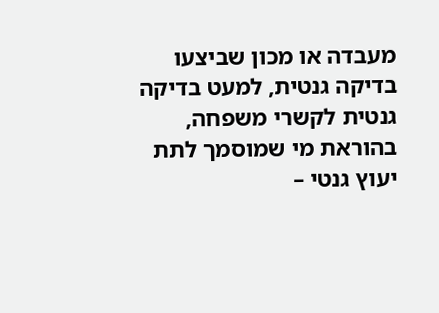מעבדה או מכון שביצעו בדיקה גנטית, למעט בדיקה גנטית לקשרי משפחה, בהוראת מי שמוסמך לתת יעוץ גנטי –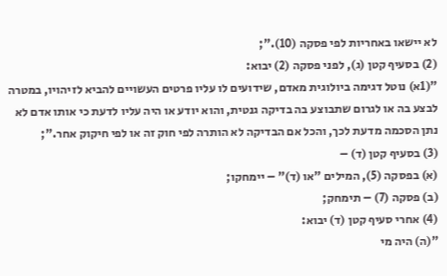לא יישאו באחריות לפי פסקה (10).";
(2) בסעיף קטן (ג), לפני פסקה (2) יבוא:
"(1א) נוטל דגימה ביולוגית מאדם, שידועים לו עליו פרטים העשויים להביא לזיהויו, במטרה לבצע בה או לגרום שתבוצע בה בדיקה גנטית, והוא יודע או היה עליו לדעת כי אותו אדם לא נתן הסכמה מדעת לכך, והכל אם הבדיקה לא הותרה לפי חוק זה או לפי חיקוק אחר.";
(3) בסעיף קטן (ד) –
(א) בפסקה (5), המילים "או (ד)" – יימחקו;
(ב) פסקה (7) – תימחק;
(4) אחרי סעיף קטן (ד) יבוא:
"(ה) היה מי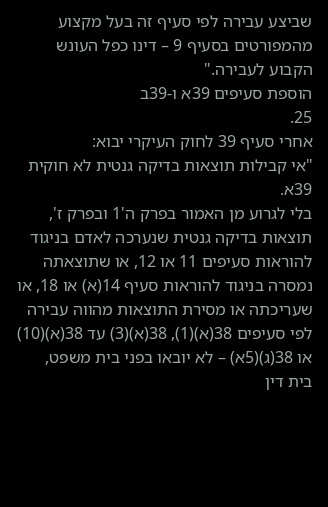שביצע עבירה לפי סעיף זה בעל מקצוע מהמפורטים בסעיף 9 – דינו כפל העונש הקבוע לעבירה."
הוספת סעיפים 39א ו-39ב
25.
אחרי סעיף 39 לחוק העיקרי יבוא:
"אי קבילות תוצאות בדיקה גנטית לא חוקית
39א.
בלי לגרוע מן האמור בפרק ה'1 ובפרק ז', תוצאות בדיקה גנטית שנערכה לאדם בניגוד להוראות סעיפים 11 או 12, או שתוצאתה נמסרה בניגוד להוראות סעיף 14(א) או 18, או שעריכתה או מסירת התוצאות מהווה עבירה לפי סעיפים 38(א)(1), 38(א)(3) עד 38(א)(10) או 38(ג)(5א) – לא יובאו בפני בית משפט, בית דין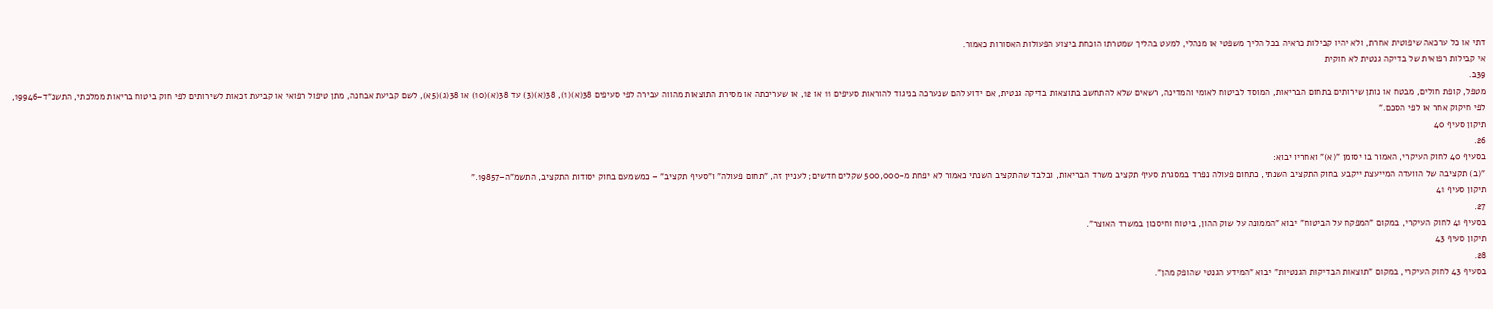דתי או כל ערכאה שיפוטית אחרת, ולא יהיו קבילות כראיה בכל הליך משפטי או מנהלי, למעט בהליך שמטרתו הוכחת ביצוע הפעולות האסורות כאמור.
אי קבילות רפואית של בדיקה גנטית לא חוקית
39ב.
מטפל, קופת חולים, מבטח או נותן שירותים בתחום הבריאות, המוסד לביטוח לאומי והמדינה, רשאים שלא להתחשב בתוצאות בדיקה גנטית, אם ידוע להם שנערכה בניגוד להוראות סעיפים 11 או 12, או שעריכתה או מסירת התוצאות מהווה עבירה לפי סעיפים 38(א)(1), 38(א)(3) עד 38(א)(10) או 38(ג)(5א), לשם קביעת אבחנה, מתן טיפול רפואי או קביעת זכאות לשירותים לפי חוק ביטוח בריאות ממלכתי, התשנ"ד–19946, לפי חיקוק אחר או לפי הסכם."
תיקון סעיף 40
26.
בסעיף 40 לחוק העיקרי, האמור בו יסומן "(א)" ואחריו יבוא:
"(ב) תקציבה של הוועדה המייעצת ייקבע בחוק התקציב השנתי, כתחום פעולה נפרד במסגרת סעיף תקציב משרד הבריאות, ובלבד שהתקציב השנתי כאמור לא יפחת מ-500,000 שקלים חדשים; לעניין זה, "תחום פעולה" ו"סעיף תקציב" – כמשמעם בחוק יסודות התקציב, התשמ"ה–19857."
תיקון סעיף 41
27.
בסעיף 41 לחוק העיקרי, במקום "המפקח על הביטוח" יבוא "הממונה על שוק ההון, ביטוח וחיסכון במשרד האוצר".
תיקון סעיף 43
28.
בסעיף 43 לחוק העיקרי, במקום "תוצאות הבדיקות הגנטיות" יבוא "המידע הגנטי שהופק מהן".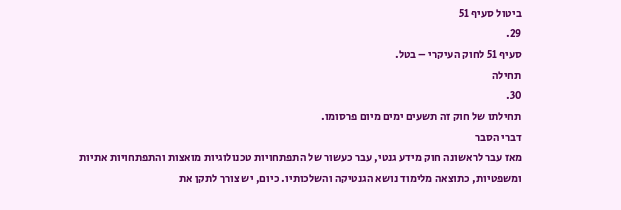ביטול סעיף 51
29.
סעיף 51 לחוק העיקרי – בטל.
תחילה
30.
תחילתו של חוק זה תשעים ימים מיום פרסומו.
דברי הסבר
מאז עבר לראשונה חוק מידע גנטי, עבר כעשור של התפתחויות טכנולוגיות מואצות והתפתחויות אתיות ומשפטיות, כתוצאה מלימוד נושא הגנטיקה והשלכותיו. כיום, יש צורך לתקן את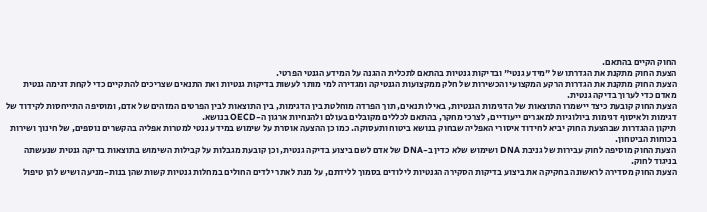החוק הקיים בהתאם.
הצעת החוק מתקנת את הגדרתו של "מידע גנטי" ובדיקות גנטיות בהתאם לתכלית ההגנה על המידע הגנטי הפרטי.
הצעת החוק מתקנת את הגדרות הרקע המקצועי והכשירות של חלק ממקצועות הגנטיקה ומגדירה למי מותר לעשות בדיקות גנטיות ואת התנאים שצריכים להתקיים כדי לקחת דגימה גנטית מאדם כדי לערוך בדיקה גנטית.
הצעת החוק קובעת כיצד יישמרו התוצאות של הדגימות הגנטיות, באילו תנאים, תוך הפרדה מוחלטת בין הדגימות, בין התוצאות לבין הפרטים המזהים של אדם, ומוסיפה התייחסות לקידוד של דגימות ולאיסוף דגימות ביולוגיות למאגרים ייעודיים, לצרכי מחקר, בהתאם לכללים מקובלים בעולם ולהנחיות ארגון ה-OECD בנושא.
תיקון ההגדרות שבהצעת החוק יביא לחידוד איסורי האפליה שבחוק בנושא ביטוח ותעסוקה. כמו כן ההצעה אוסרת על שימוש במידע גנטי למטרות אפליה בהקשרים נוספים, של חינוך ושירות בכוחות הביטחון.
הצעת החוק מוסיפה לחוק עבירות של גניבת DNA ושימוש שלא כדין ב-DNA של אדם לשם ביצוע בדיקה גנטית, וכן קובעת מגבלות על קבילות השימוש בתוצאות בדיקה גנטית שנעשתה בניגוד לחוק.
הצעת החוק מסדירה לראשונה בחקיקה את ביצוע בדיקות הסקירה הגנטיות לילודים בסמוך ללידתם, על מנת לאתר ילדים החולים במחלות גנטיות קשות שהן בנות-מניעה ושיש להן טיפול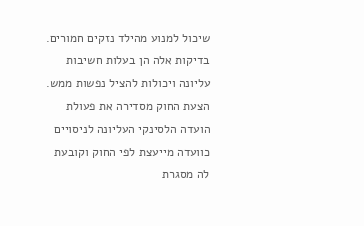שיכול למנוע מהילד נזקים חמורים. בדיקות אלה הן בעלות חשיבות עליונה ויכולות להציל נפשות ממש.
הצעת החוק מסדירה את פעולת הועדה הלסינקי העליונה לניסויים כוועדה מייעצת לפי החוק וקובעת לה מסגרת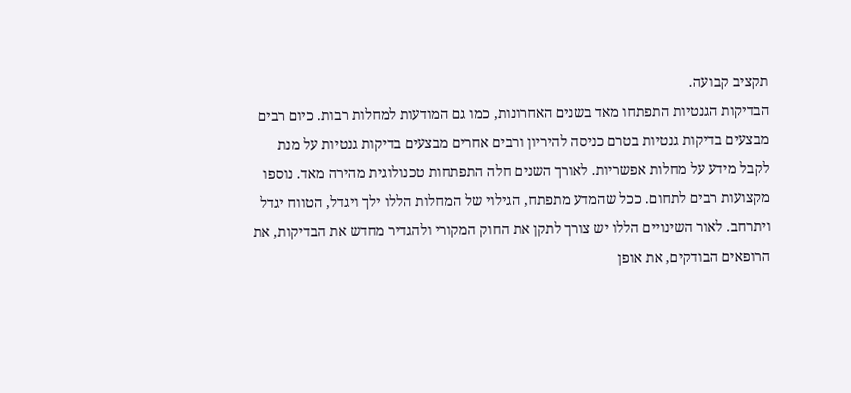תקציב קבועה.
הבדיקות הגנטיות התפתחו מאד בשנים האחרונות, כמו גם המודעות למחלות רבות. כיום רבים מבצעים בדיקות גנטיות בטרם כניסה להיריון ורבים אחרים מבצעים בדיקות גנטיות על מנת לקבל מידע על מחלות אפשריות. לאורך השנים חלה התפתחות טכנולוגית מהירה מאד. נוספו מקצועות רבים לתחום. ככל שהמדע מתפתח, הגילוי של המחלות הללו ילך ויגדל, הטווח יגדל ויתרחב. לאור השינויים הללו יש צורך לתקן את החוק המקורי ולהגדיר מחדש את הבדיקות, את הרופאים הבודקים, את אופן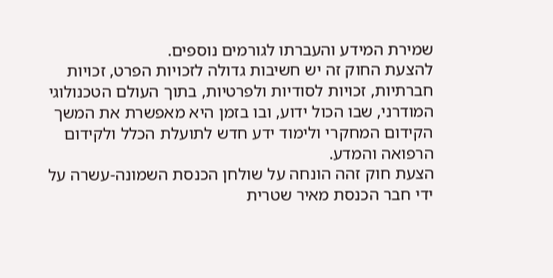שמירת המידע והעברתו לגורמים נוספים.
להצעת החוק זה יש חשיבות גדולה לזכויות הפרט, זכויות חברתיות, זכויות לסודיות ולפרטיות, בתוך העולם הטכנולוגי המודרני, שבו הכול ידוע, ובו בזמן היא מאפשרת את המשך הקידום המחקרי ולימוד ידע חדש לתועלת הכלל ולקידום הרפואה והמדע.
הצעת חוק זהה הונחה על שולחן הכנסת השמונה-עשרה על ידי חבר הכנסת מאיר שטרית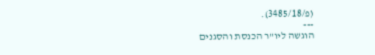(פ/3485/18).
---
הוגשה ליו"ר הכנסת והסגנים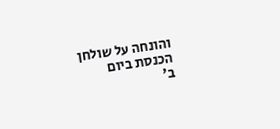והונחה על שולחן הכנסת ביום
ב'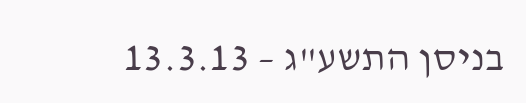בניסן התשע"ג – 13.3.13